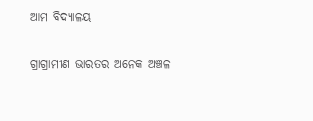ଆମ ବିଦ୍ୟାଳୟ

ଗ୍ରାଗ୍ରାମୀଣ ଭାରତର ଅନେକ ଅଞ୍ଚଳ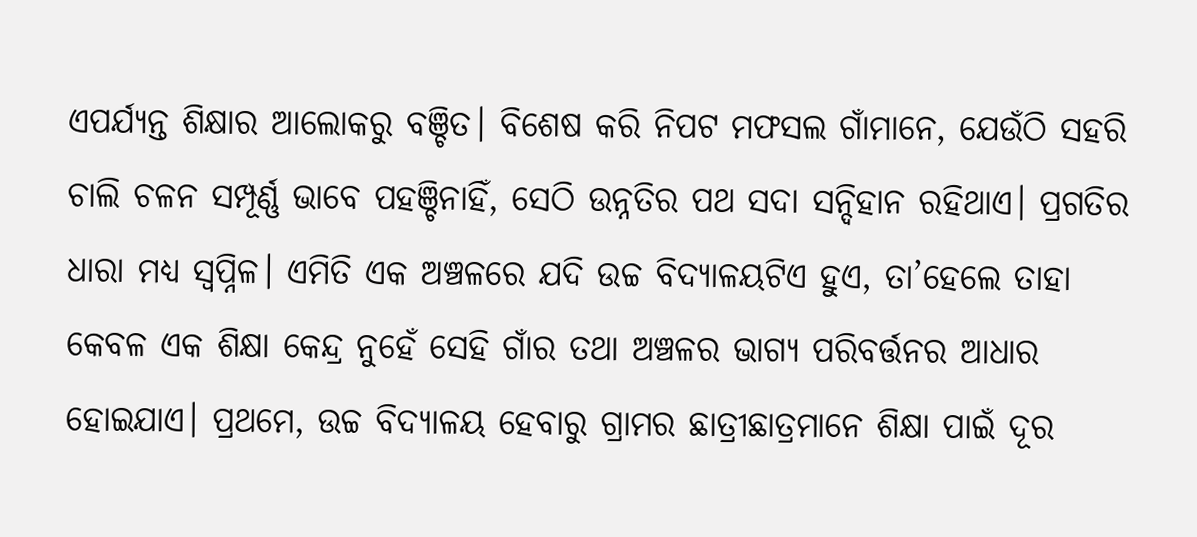ଏପର୍ଯ୍ୟନ୍ତ ଶିକ୍ଷାର ଆଲୋକରୁ ବଞ୍ଚିତ। ବିଶେଷ କରି ନିପଟ ମଫସଲ ଗାଁମାନେ, ଯେଉଁଠି ସହରି ଚାଲି ଚଳନ ସମ୍ପୂର୍ଣ୍ଣ ଭାବେ ପହଞ୍ଚିନାହିଁ, ସେଠି ଉନ୍ନତିର ପଥ ସଦା ସନ୍ଦିହାନ ରହିଥାଏ। ପ୍ରଗତିର ଧାରା ମଧ୍ୟ ସ୍ବପ୍ନିଳ। ଏମିତି ଏକ ଅଞ୍ଚଳରେ ଯଦି ଉଚ୍ଚ ବିଦ୍ୟାଳୟଟିଏ ହୁଏ, ତା’ହେଲେ ତାହା କେବଳ ଏକ ଶିକ୍ଷା କେନ୍ଦ୍ର ନୁହେଁ ସେହି ଗାଁର ତଥା ଅଞ୍ଚଳର ଭାଗ୍ୟ ପରିବର୍ତ୍ତନର ଆଧାର ହୋଇଯାଏ। ପ୍ରଥମେ, ଉଚ୍ଚ ବିଦ୍ୟାଳୟ ହେବାରୁ ଗ୍ରାମର ଛାତ୍ରୀଛାତ୍ରମାନେ ଶିକ୍ଷା ପାଇଁ ଦୂର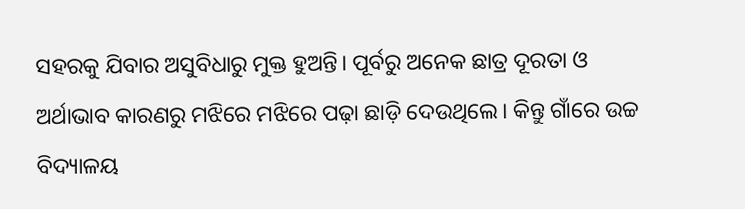ସହରକୁ ଯିବାର ଅସୁବିଧାରୁ ମୁକ୍ତ ହୁଅନ୍ତି। ପୂର୍ବରୁ ଅନେକ ଛାତ୍ର ଦୂରତା ଓ ଅର୍ଥାଭାବ କାରଣରୁ ମଝିରେ ମଝିରେ ପଢ଼ା ଛାଡ଼ି ଦେଉଥିଲେ। କିନ୍ତୁ ଗାଁରେ ଉଚ୍ଚ ବିଦ୍ୟାଳୟ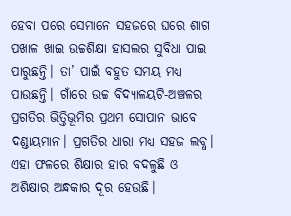ହେବା ପରେ ସେମାନେ ସହଜରେ ଘରେ ଶାଗ ପଖାଳ ଖାଇ ଉଚ୍ଚଶିକ୍ଷା ହାସଲର ସୁବିଧା ପାଇ ପାରୁଛନ୍ତି। ତା’ ପାଇଁ ବହୁତ ସମୟ ମଧ୍ୟ ପାଉଛନ୍ତି। ଗାଁରେ ଉଚ୍ଚ ବିଦ୍ୟାଳୟଟି-ଅଞ୍ଚଳର ପ୍ରଗତିର ଭିତ୍ତିଭୂମିର ପ୍ରଥମ ସୋପାନ ଭାବେ ଦଣ୍ଡାୟମାନ। ପ୍ରଗତିର ଧାରା ମଧ୍ୟ ସହଜ ଲବ୍ଧ। ଏହା ଫଳରେ ଶିକ୍ଷାର ହାର ବଦଳୁଛି ଓ ଅଶିକ୍ଷାର ଅନ୍ଧକାର ଦୂର ହେଉଛି।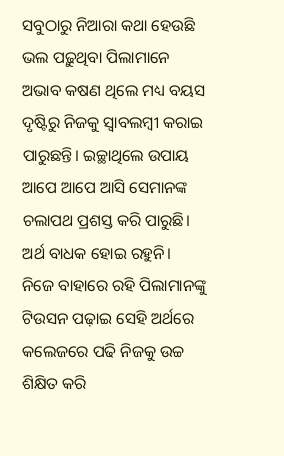ସବୁଠାରୁ ନିଆରା କଥା ହେଉଛି ଭଲ ପଢ଼ୁଥିବା ପିଲାମାନେ ଅଭାବ କଷଣ ଥିଲେ ମଧ୍ୟ ବୟସ ଦୃଷ୍ଟିରୁ ନିଜକୁ ସ୍ବାବଲମ୍ବୀ କରାଇ ପାରୁଛନ୍ତି। ଇଚ୍ଛାଥିଲେ ଉପାୟ ଆପେ ଆପେ ଆସି ସେମାନଙ୍କ ଚଲାପଥ ପ୍ରଶସ୍ତ କରି ପାରୁଛି। ଅର୍ଥ ବାଧକ ହୋଇ ରହୁନି। ନିଜେ ବାହାରେ ରହି ପିଲାମାନଙ୍କୁ ଟିଉସନ ପଢ଼ାଇ ସେହି ଅର୍ଥରେ କଲେଜରେ ପଢି ନିଜକୁ ଉଚ୍ଚ ଶିକ୍ଷିତ କରି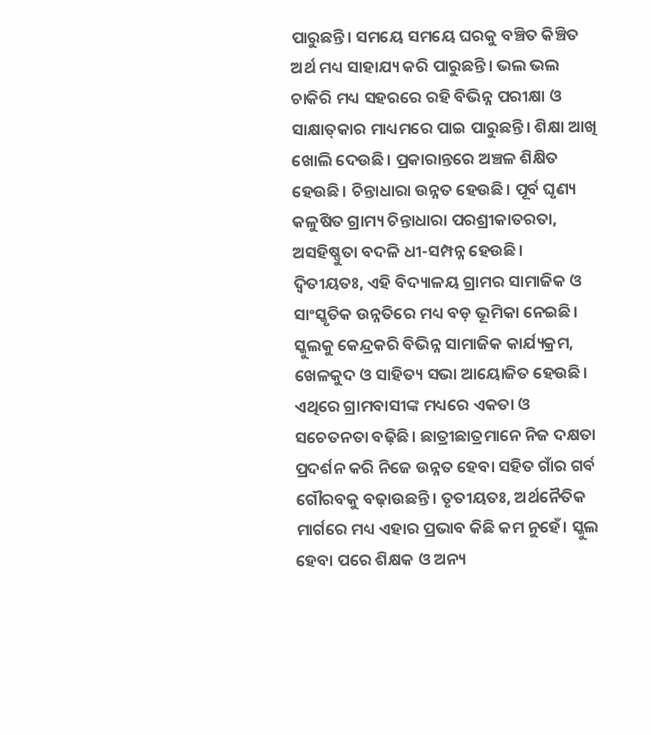ପାରୁଛନ୍ତି। ସମୟେ ସମୟେ ଘରକୁ ବଞ୍ଚିତ କିଞ୍ଚିତ ଅର୍ଥ ମଧ୍ୟ ସାହାଯ୍ୟ କରି ପାରୁଛନ୍ତି। ଭଲ ଭଲ ଚାକିରି ମଧ୍ୟ ସହରରେ ରହି ବିଭିନ୍ନ ପରୀକ୍ଷା ଓ ସାକ୍ଷାତ୍‌କାର ମାଧ୍ୟମରେ ପାଇ ପାରୁଛନ୍ତି। ଶିକ୍ଷା ଆଖି ଖୋଲି ଦେଉଛି। ପ୍ରକାରାନ୍ତରେ ଅଞ୍ଚଳ ଶିକ୍ଷିତ ହେଉଛି। ଚିନ୍ତାଧାରା ଉନ୍ନତ ହେଉଛି। ପୂର୍ବ ଘୃଣ୍ୟ କଳୁଷିତ ଗ୍ରାମ୍ୟ ଚିନ୍ତାଧାରା ପରଶ୍ରୀକାତରତା, ଅସହିଷ୍ଣୁତା ବଦଳି ଧୀ-ସମ୍ପନ୍ନ ହେଉଛି।
ଦ୍ୱିତୀୟତଃ, ଏହି ବିଦ୍ୟାଳୟ ଗ୍ରାମର ସାମାଜିକ ଓ ସାଂସ୍କୃତିକ ଉନ୍ନତିରେ ମଧ୍ୟ ବଡ଼ ଭୂମିକା ନେଇଛି। ସ୍କୁଲକୁ କେନ୍ଦ୍ରକରି ବିଭିନ୍ନ ସାମାଜିକ କାର୍ଯ୍ୟକ୍ରମ, ଖେଳକୁଦ ଓ ସାହିତ୍ୟ ସଭା ଆୟୋଜିତ ହେଉଛି। ଏଥିରେ ଗ୍ରାମବାସୀଙ୍କ ମଧ୍ୟରେ ଏକତା ଓ ସଚେତନତା ବଢ଼ିଛି। ଛାତ୍ରୀଛାତ୍ରମାନେ ନିଜ ଦକ୍ଷତା ପ୍ରଦର୍ଶନ କରି ନିଜେ ଉନ୍ନତ ହେବା ସହିତ ଗାଁର ଗର୍ବ ଗୌରବକୁ ବଢ଼ାଉଛନ୍ତି। ତୃତୀୟତଃ, ଅର୍ଥନୈତିକ ମାର୍ଗରେ ମଧ୍ୟ ଏହାର ପ୍ରଭାବ କିଛି କମ ନୁହେଁ। ସ୍କୁଲ ହେବା ପରେ ଶିକ୍ଷକ ଓ ଅନ୍ୟ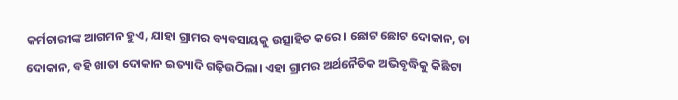କର୍ମଚାରୀଙ୍କ ଆଗମନ ହୁଏ, ଯାହା ଗ୍ରାମର ବ୍ୟବସାୟକୁ ଉତ୍ସାହିତ କରେ। ଛୋଟ ଛୋଟ ଦୋକାନ, ଚା ଦୋକାନ, ବହି ଖାତା ଦୋକାନ ଇତ୍ୟାଦି ଗଢ଼ିଉଠିଲା। ଏହା ଗ୍ରାମର ଅର୍ଥନୈତିକ ଅଭିବୃଦ୍ଧିକୁ କିଛିଟା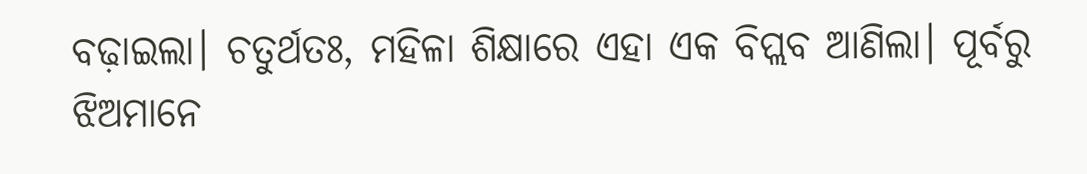ବଢ଼ାଇଲା। ଚତୁର୍ଥତଃ, ମହିଳା ଶିକ୍ଷାରେ ଏହା ଏକ ବିପ୍ଲବ ଆଣିଲା। ପୂର୍ବରୁ ଝିଅମାନେ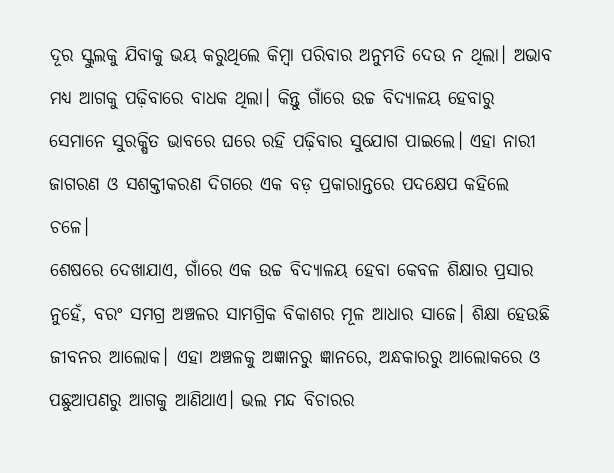ଦୂର ସ୍କୁଲକୁ ଯିବାକୁ ଭୟ କରୁଥିଲେ କିମ୍ବା ପରିବାର ଅନୁମତି ଦେଉ ନ ଥିଲା। ଅଭାବ ମଧ୍ୟ ଆଗକୁ ପଢ଼ିବାରେ ବାଧକ ଥିଲା। କିନ୍ତୁ ଗାଁରେ ଉଚ୍ଚ ବିଦ୍ୟାଳୟ ହେବାରୁ ସେମାନେ ସୁରକ୍ଷିତ ଭାବରେ ଘରେ ରହି ପଢ଼ିବାର ସୁଯୋଗ ପାଇଲେ। ଏହା ନାରୀ ଜାଗରଣ ଓ ସଶକ୍ତୀକରଣ ଦିଗରେ ଏକ ବଡ଼ ପ୍ରକାରାନ୍ତରେ ପଦକ୍ଷେପ କହିଲେ ଚଳେ।
ଶେଷରେ ଦେଖାଯାଏ, ଗାଁରେ ଏକ ଉଚ୍ଚ ବିଦ୍ୟାଳୟ ହେବା କେବଳ ଶିକ୍ଷାର ପ୍ରସାର ନୁହେଁ, ବରଂ ସମଗ୍ର ଅଞ୍ଚଳର ସାମଗ୍ରିକ ବିକାଶର ମୂଳ ଆଧାର ସାଜେ। ଶିକ୍ଷା ହେଉଛି ଜୀବନର ଆଲୋକ। ଏହା ଅଞ୍ଚଳକୁ ଅଜ୍ଞାନରୁ ଜ୍ଞାନରେ, ଅନ୍ଧକାରରୁ ଆଲୋକରେ ଓ ପଛୁଆପଣରୁ ଆଗକୁ ଆଣିଥାଏ। ଭଲ ମନ୍ଦ ବିଚାରର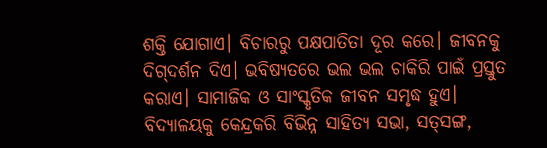ଶକ୍ତି ଯୋଗାଏ। ବିଚାରରୁ ପକ୍ଷପାତିତା ଦୂର କରେ। ଜୀବନକୁ ଦିଗ୍‌ଦର୍ଶନ ଦିଏ। ଭବିଷ୍ୟତରେ ଭଲ ଭଲ ଚାକିରି ପାଇଁ ପ୍ରସ୍ତୁତ କରାଏ। ସାମାଜିକ ଓ ସାଂସ୍କୃତିକ ଜୀବନ ସମୃଦ୍ଧ ହୁଏ। ବିଦ୍ୟାଳୟକୁ କେନ୍ଦ୍ରକରି ବିଭିନ୍ନ ସାହିତ୍ୟ ସଭା, ସତ୍‌ସଙ୍ଗ,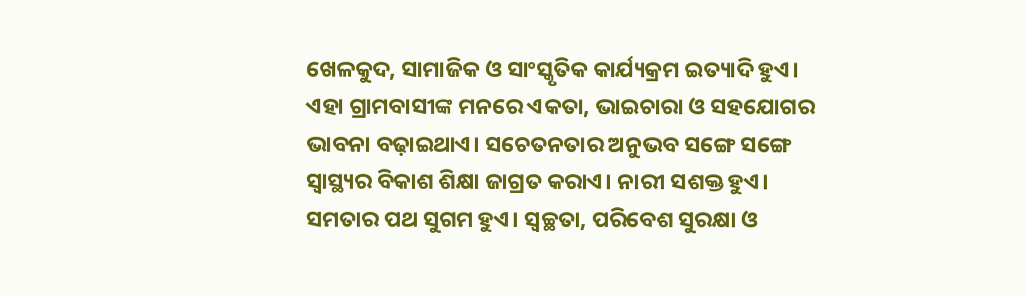ଖେଳକୁଦ, ସାମାଜିକ ଓ ସାଂସ୍କୃତିକ କାର୍ଯ୍ୟକ୍ରମ ଇତ୍ୟାଦି ହୁଏ। ଏହା ଗ୍ରାମବାସୀଙ୍କ ମନରେ ଏକତା, ଭାଇଚାରା ଓ ସହଯୋଗର ଭାବନା ବଢ଼ାଇଥାଏ। ସଚେତନତାର ଅନୁଭବ ସଙ୍ଗେ ସଙ୍ଗେ ସ୍ବାସ୍ଥ୍ୟର ବିକାଶ ଶିକ୍ଷା ଜାଗ୍ରତ କରାଏ। ନାରୀ ସଶକ୍ତ ହୁଏ। ସମତାର ପଥ ସୁଗମ ହୁଏ। ସ୍ବଚ୍ଛତା, ପରିବେଶ ସୁରକ୍ଷା ଓ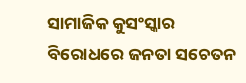ସାମାଜିକ କୁସଂସ୍କାର ବିରୋଧରେ ଜନତା ସଚେତନ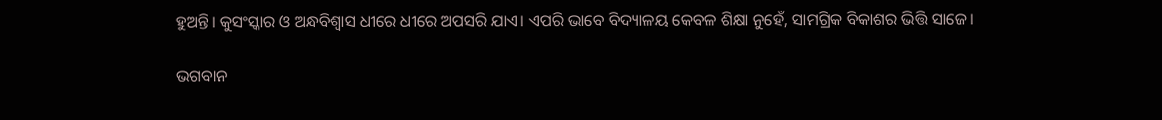ହୁଅନ୍ତି। କୁସଂସ୍କାର ଓ ଅନ୍ଧବିଶ୍ୱାସ ଧୀରେ ଧୀରେ ଅପସରି ଯାଏ। ଏପରି ଭାବେ ବିଦ୍ୟାଳୟ କେବଳ ଶିକ୍ଷା ନୁହେଁ, ସାମଗ୍ରିକ ବିକାଶର ଭିତ୍ତି ସାଜେ।

ଭଗବାନ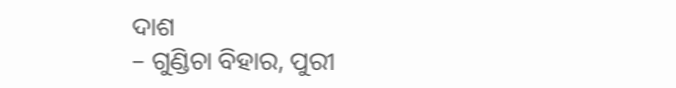ଦାଶ
– ଗୁଣ୍ଡିଚା ବିହାର, ପୁରୀ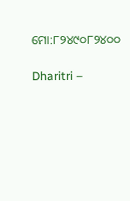ମୋ:୮୨୪୯୦୮୨୪୦୦

Dharitri –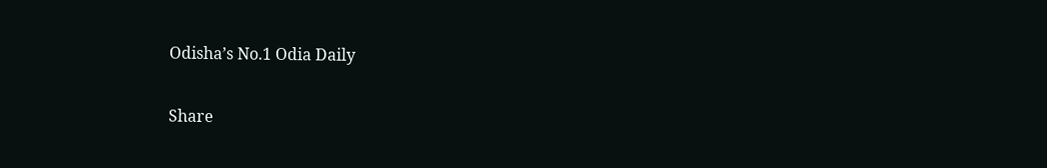Odisha’s No.1 Odia Daily

Share